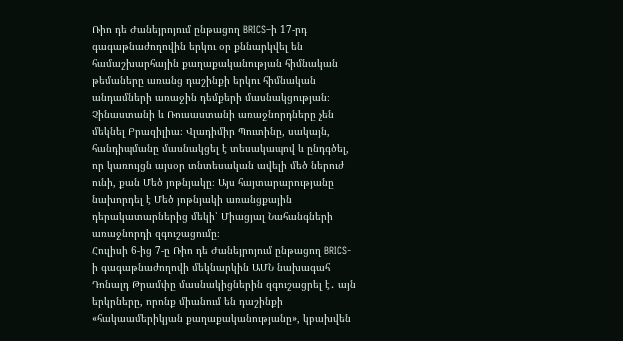Ռիո դե Ժանեյրոյում ընթացող BRICS–ի 17-րդ գագաթնաժողովին երկու օր քննարկվել են համաշխարհային քաղաքականության հիմնական թեմաները առանց դաշինքի երկու հիմնական անդամների առաջին դեմքերի մասնակցության։ Չինաստանի և Ռուսաստանի առաջնորդները չեն մեկնել Բրազիլիա։ Վլադիմիր Պուտինը, սակայն, հանդիպմանը մասնակցել է տեսակապով և ընդգծել, որ կառույցն այսօր տնտեսական ավելի մեծ ներուժ ունի, քան Մեծ յոթնյակը։ Այս հայտարարությանը նախորդել է Մեծ յոթնյակի առանցքային դերակատարներից մեկի՝ Միացյալ Նահանգների առաջնորդի զգուշացումը։
Հուլիսի 6-ից 7-ը Ռիո դե Ժանեյրոյում ընթացող BRICS-ի գագաթնաժողովի մեկնարկին ԱՄՆ նախագահ Դոնալդ Թրամփը մասնակիցներին զգուշացրել է․ այն երկրները, որոնք միանում են դաշինքի «հակաամերիկյան քաղաքականությանը», կբախվեն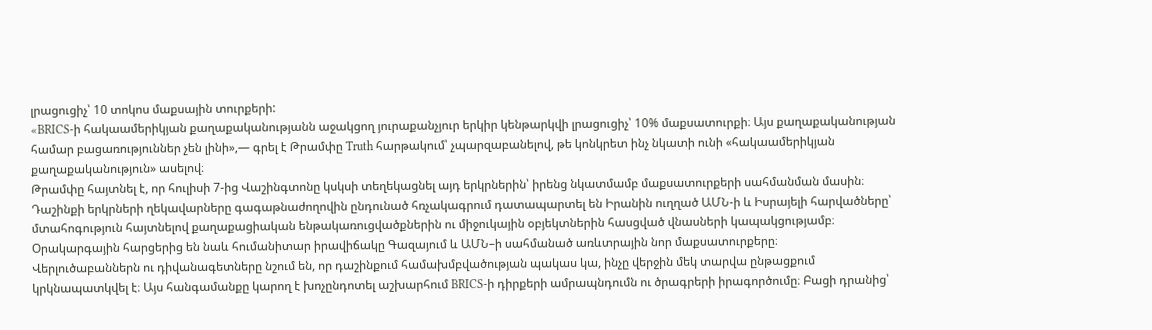լրացուցիչ՝ 10 տոկոս մաքսային տուրքերի:
«BRICS-ի հակաամերիկյան քաղաքականությանն աջակցող յուրաքանչյուր երկիր կենթարկվի լրացուցիչ՝ 10% մաքսատուրքի։ Այս քաղաքականության համար բացառություններ չեն լինի»,— գրել է Թրամփը Truth հարթակում՝ չպարզաբանելով, թե կոնկրետ ինչ նկատի ունի «հակաամերիկյան քաղաքականություն» ասելով։
Թրամփը հայտնել է, որ հուլիսի 7-ից Վաշինգտոնը կսկսի տեղեկացնել այդ երկրներին՝ իրենց նկատմամբ մաքսատուրքերի սահմանման մասին։
Դաշինքի երկրների ղեկավարները գագաթնաժողովին ընդունած հռչակագրում դատապարտել են Իրանին ուղղած ԱՄՆ-ի և Իսրայելի հարվածները՝ մտահոգություն հայտնելով քաղաքացիական ենթակառուցվածքներին ու միջուկային օբյեկտներին հասցված վնասների կապակցությամբ։
Օրակարգային հարցերից են նաև հումանիտար իրավիճակը Գազայում և ԱՄՆ–ի սահմանած առևտրային նոր մաքսատուրքերը։
Վերլուծաբաններն ու դիվանագետները նշում են, որ դաշինքում համախմբվածության պակաս կա, ինչը վերջին մեկ տարվա ընթացքում կրկնապատկվել է։ Այս հանգամանքը կարող է խոչընդոտել աշխարհում BRICS-ի դիրքերի ամրապնդումն ու ծրագրերի իրագործումը։ Բացի դրանից՝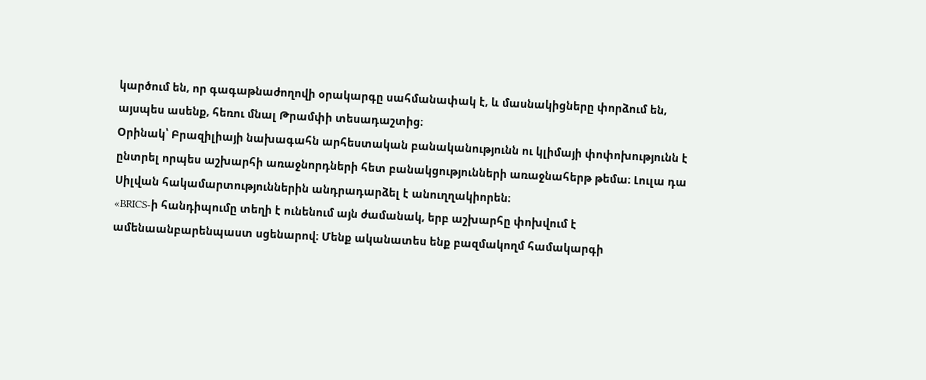կարծում են, որ գագաթնաժողովի օրակարգը սահմանափակ է, և մասնակիցները փորձում են, այսպես ասենք, հեռու մնալ Թրամփի տեսադաշտից։
Օրինակ՝ Բրազիլիայի նախագահն արհեստական բանականությունն ու կլիմայի փոփոխությունն է ընտրել որպես աշխարհի առաջնորդների հետ բանակցությունների առաջնահերթ թեմա։ Լուլա դա Սիլվան հակամարտություններին անդրադարձել է անուղղակիորեն։
«BRICS-ի հանդիպումը տեղի է ունենում այն ժամանակ, երբ աշխարհը փոխվում է ամենաանբարենպաստ սցենարով։ Մենք ականատես ենք բազմակողմ համակարգի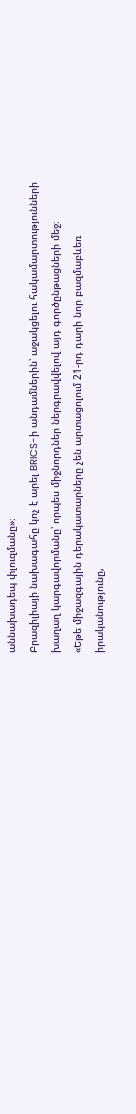աննախադեպ փլուզմանը»։
Բրազիլիայի նախագահը կոչ է արել BRICS-ի անդամներին՝ աջակցելու հակամարտությունների խաղաղ կարգավորմանը՝ որպես միջնորդներ ներգրավվելով այդ գործընթացների մեջ։
«Եթե միջազգային դերակատարները չեն արտացոլում 21-րդ դարի նոր բազմաբևեռ իրականությունը,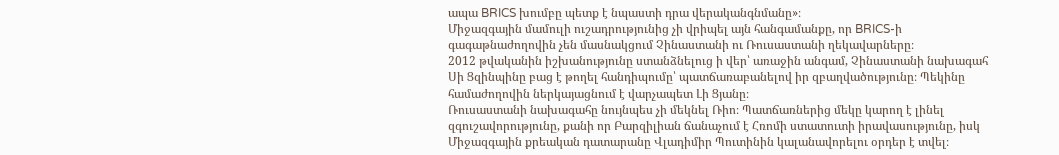ապա BRICS խումբը պետք է նպաստի դրա վերականգնմանը»։
Միջազգային մամուլի ուշադրությունից չի վրիպել այն հանգամանքը, որ BRICS-ի գագաթնաժողովին չեն մասնակցում Չինաստանի ու Ռուսաստանի ղեկավարները։
2012 թվականին իշխանությունը ստանձնելուց ի վեր՝ առաջին անգամ, Չինաստանի նախագահ Սի Ցզինպինը բաց է թողել հանդիպումը՝ պատճառաբանելով իր զբաղվածությունը։ Պեկինը համաժողովին ներկայացնում է վարչապետ Լի Ցյանը։
Ռուսաստանի նախագահը նույնպես չի մեկնել Ռիո։ Պատճառներից մեկը կարող է լինել զգուշավորությունը, քանի որ Բարզիլիան ճանաչում է Հռոմի ստատուտի իրավասությունը, իսկ Միջազգային քրեական դատարանը Վլադիմիր Պուտինին կալանավորելու օրդեր է տվել։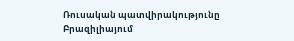Ռուսական պատվիրակությունը Բրազիլիայում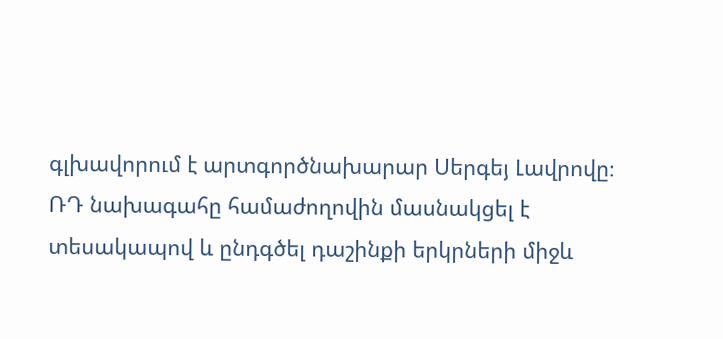գլխավորում է արտգործնախարար Սերգեյ Լավրովը։
ՌԴ նախագահը համաժողովին մասնակցել է տեսակապով և ընդգծել դաշինքի երկրների միջև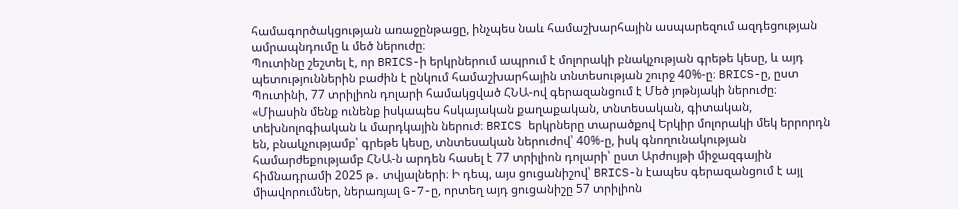համագործակցության առաջընթացը, ինչպես նաև համաշխարհային ասպարեզում ազդեցության ամրապնդումը և մեծ ներուժը։
Պուտինը շեշտել է, որ BRICS-ի երկրներում ապրում է մոլորակի բնակչության գրեթե կեսը, և այդ պետություններին բաժին է ընկում համաշխարհային տնտեսության շուրջ 40%-ը։ BRICS-ը, ըստ Պուտինի, 77 տրիլիոն դոլարի համակցված ՀՆԱ-ով գերազանցում է Մեծ յոթնյակի ներուժը։
«Միասին մենք ունենք իսկապես հսկայական քաղաքական, տնտեսական, գիտական, տեխնոլոգիական և մարդկային ներուժ։ BRICS երկրները տարածքով Երկիր մոլորակի մեկ երրորդն են, բնակչությամբ՝ գրեթե կեսը, տնտեսական ներուժով՝ 40%-ը, իսկ գնողունակության համարժեքությամբ ՀՆԱ-ն արդեն հասել է 77 տրիլիոն դոլարի՝ ըստ Արժույթի միջազգային հիմնադրամի 2025 թ․ տվյալների։ Ի դեպ, այս ցուցանիշով՝ BRICS-ն էապես գերազանցում է այլ միավորումներ, ներառյալ G-7-ը, որտեղ այդ ցուցանիշը 57 տրիլիոն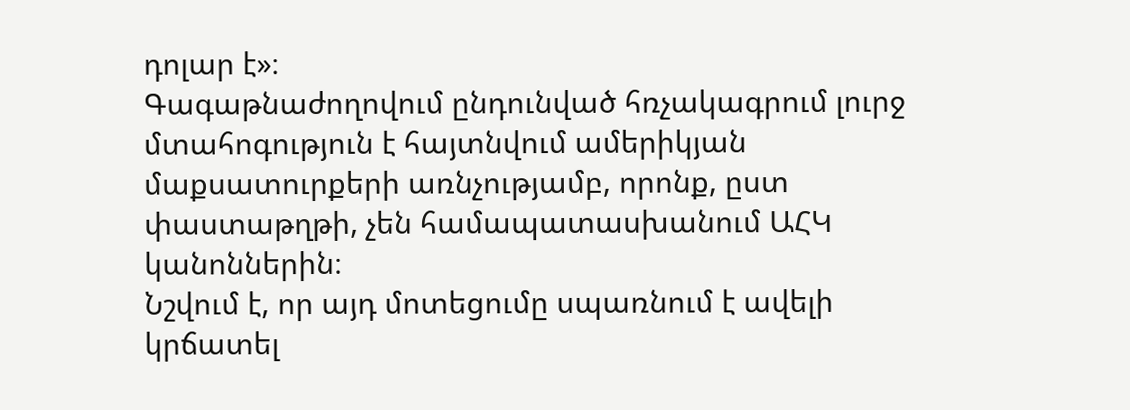դոլար է»։
Գագաթնաժողովում ընդունված հռչակագրում լուրջ մտահոգություն է հայտնվում ամերիկյան մաքսատուրքերի առնչությամբ, որոնք, ըստ փաստաթղթի, չեն համապատասխանում ԱՀԿ կանոններին։
Նշվում է, որ այդ մոտեցումը սպառնում է ավելի կրճատել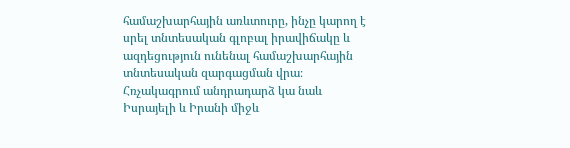համաշխարհային առևտուրը, ինչը կարող է սրել տնտեսական գլոբալ իրավիճակը և ազդեցություն ունենալ համաշխարհային տնտեսական զարգացման վրա։
Հռչակագրում անդրադարձ կա նաև Իսրայելի և Իրանի միջև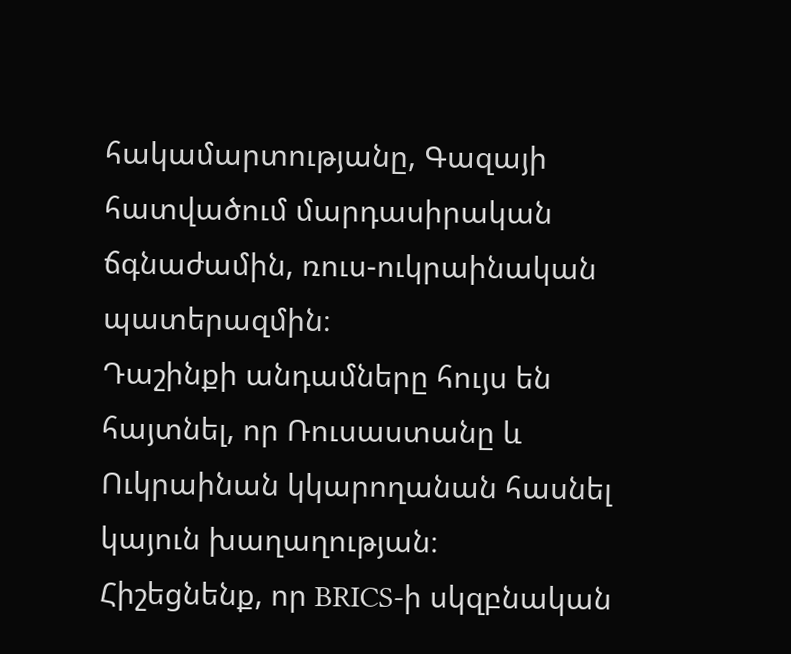հակամարտությանը, Գազայի հատվածում մարդասիրական ճգնաժամին, ռուս-ուկրաինական պատերազմին։
Դաշինքի անդամները հույս են հայտնել, որ Ռուսաստանը և Ուկրաինան կկարողանան հասնել կայուն խաղաղության։
Հիշեցնենք, որ BRICS-ի սկզբնական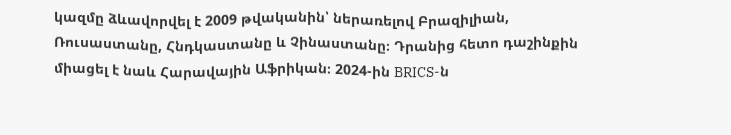կազմը ձևավորվել է 2009 թվականին՝ ներառելով Բրազիլիան, Ռուսաստանը, Հնդկաստանը և Չինաստանը։ Դրանից հետո դաշինքին միացել է նաև Հարավային Աֆրիկան։ 2024-ին BRICS-ն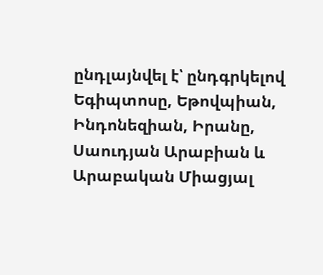ընդլայնվել է՝ ընդգրկելով Եգիպտոսը, Եթովպիան, Ինդոնեզիան, Իրանը, Սաուդյան Արաբիան և Արաբական Միացյալ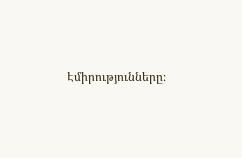Էմիրությունները։